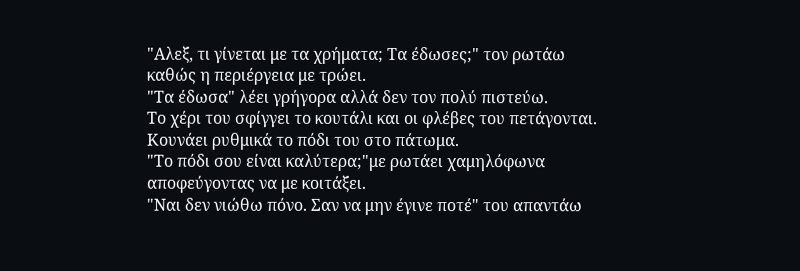"Αλεξ, τι γίνεται με τα χρήματα; Τα έδωσες;" τον ρωτάω καθώς η περιέργεια με τρώει.
"Τα έδωσα" λέει γρήγορα αλλά δεν τον πολύ πιστεύω.
Το χέρι του σφίγγει το κουτάλι και οι φλέβες του πετάγονται. Κουνάει ρυθμικά το πόδι του στο πάτωμα.
"Το πόδι σου είναι καλύτερα;"με ρωτάει χαμηλόφωνα αποφεύγοντας να με κοιτάξει.
"Ναι δεν νιώθω πόνο. Σαν να μην έγινε ποτέ" του απαντάω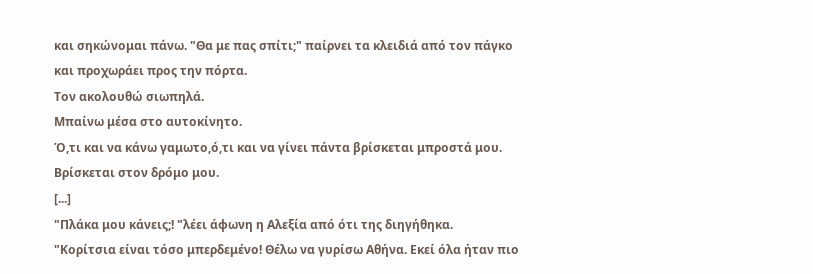και σηκώνομαι πάνω. "Θα με πας σπίτι;" παίρνει τα κλειδιά από τον πάγκο και προχωράει προς την πόρτα.
Τον ακολουθώ σιωπηλά.
Μπαίνω μέσα στο αυτοκίνητο.
Ό,τι και να κάνω γαμωτο,ό,τι και να γίνει πάντα βρίσκεται μπροστά μου.
Βρίσκεται στον δρόμο μου.
[...]
"Πλάκα μου κάνεις;! "λέει άφωνη η Αλεξία από ότι της διηγήθηκα.
"Κορίτσια είναι τόσο μπερδεμένο! Θέλω να γυρίσω Αθήνα. Εκεί όλα ήταν πιο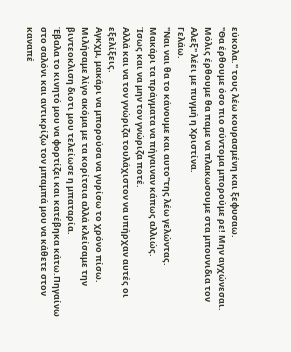εύκολα." τους λέω κουρασμένη και ξεφυσαω.
"Θα έρθουμε όσο πιο σύντομα μπορούμε ρε! Μην αγχώνεσαι. Μόλις έρθουμε θα παμε να πλακωσουμε στα μπουνιδια τον Αλεξ" λέει με πυγμή η Χριστίνα.
Γελάω.
"Ναι ναι θα το κάνουμε και αυτο"της λέω γελώντας.
Μακάρι τα πράγματα να πήγαιναν κάπως αλλιώς.
Ίσως και να μην τον γνώριζα ποτέ.
Αλλά και να τον γνώριζα τουλάχιστον να υπήρχαν αυτές οι εξελίξεις.
Αγκχμ, μακάρι να μπορούσα να γυρίσω το χρόνο πίσω.
Μιλήσαμε λίγο ακόμα με τα κορίτσια αλλά κλείσαμε την βιντεοκλιση διοτι μου τελείωσε η μπαταρία.
Έβαλα το κινητό μου να φορτίζει και κατέβηκα κάτω.Πηγαίνω στο σαλόνι και αντικρίζω τον μπαμπά μου να κάθετε στον καναπέ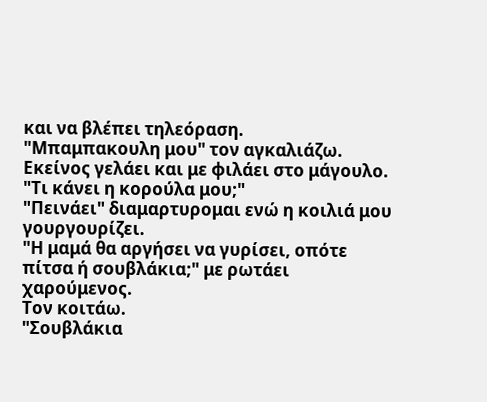και να βλέπει τηλεόραση.
"Μπαμπακουλη μου" τον αγκαλιάζω. Εκείνος γελάει και με φιλάει στο μάγουλο.
"Τι κάνει η κορούλα μου;"
"Πεινάει" διαμαρτυρομαι ενώ η κοιλιά μου γουργουρίζει.
"Η μαμά θα αργήσει να γυρίσει, οπότε πίτσα ή σουβλάκια;" με ρωτάει χαρούμενος.
Τον κοιτάω.
"Σουβλάκια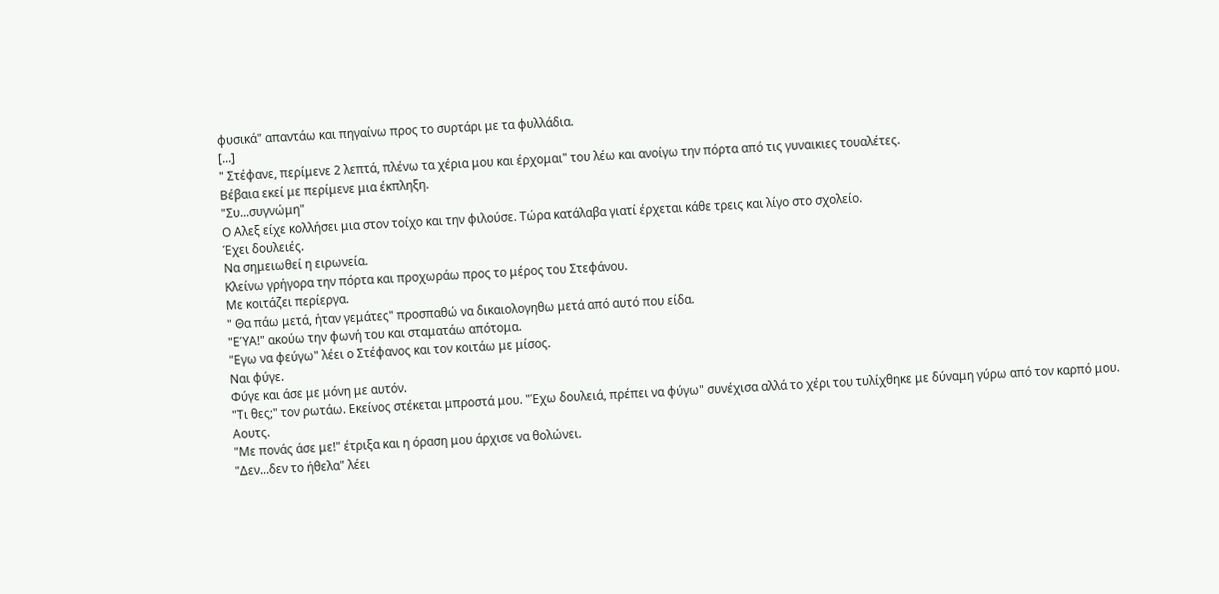φυσικά" απαντάω και πηγαίνω προς το συρτάρι με τα φυλλάδια.
[...]
" Στέφανε, περίμενε 2 λεπτά, πλένω τα χέρια μου και έρχομαι" του λέω και ανοίγω την πόρτα από τις γυναικιες τουαλέτες.
Βέβαια εκεί με περίμενε μια έκπληξη.
"Συ...συγνώμη"
Ο Αλεξ είχε κολλήσει μια στον τοίχο και την φιλούσε. Τώρα κατάλαβα γιατί έρχεται κάθε τρεις και λίγο στο σχολείο.
Έχει δουλειές.
Να σημειωθεί η ειρωνεία.
Κλείνω γρήγορα την πόρτα και προχωράω προς το μέρος του Στεφάνου.
Με κοιτάζει περίεργα.
" Θα πάω μετά, ήταν γεμάτες" προσπαθώ να δικαιολογηθω μετά από αυτό που είδα.
"ΕΎΑ!" ακούω την φωνή του και σταματάω απότομα.
"Εγω να φεύγω" λέει ο Στέφανος και τον κοιτάω με μίσος.
Ναι φύγε.
Φύγε και άσε με μόνη με αυτόν.
"Τι θες;" τον ρωτάω. Εκείνος στέκεται μπροστά μου. "Έχω δουλειά, πρέπει να φύγω" συνέχισα αλλά το χέρι του τυλίχθηκε με δύναμη γύρω από τον καρπό μου.
Αουτς.
"Με πονάς άσε με!" έτριξα και η όραση μου άρχισε να θολώνει.
"Δεν...δεν το ήθελα" λέει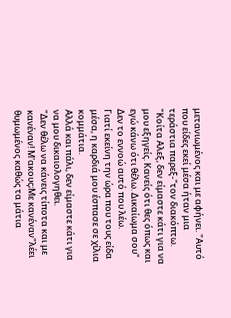μετανιωμένος και με αφήνει. "Αυτό που είδες εκεί μέσα ήταν μια τεράστια παρεξ-"τον διακόπτω.
"Κοίτα Αλεξ, δεν είμαστε κάτι για να μου εξηγείς. Κανείς ότι θες όπως και εγώ κάνω ότι θέλω. Δικαίωμα σου"
Δεν το εννοώ αυτό που λέω.
Γιατί εκείνη την ώρα που τους είδα μέσα, η καρδιά μου έσπασε σε χίλια κομμάτια.
Αλλά και πάλι, δεν είμαστε κάτι για να μου δικαιολογηθει.
"Δεν θέλω να κάνεις τίποτα και με κανέναν! Μ'ακους;Με κανέναν"λέει θυμωμένος καθώς τα μάτια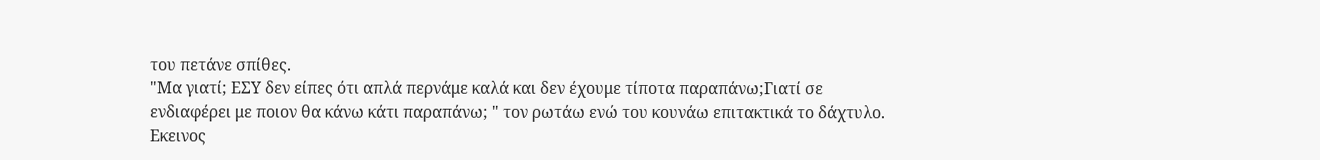του πετάνε σπίθες.
"Μα γιατί; ΕΣΥ δεν είπες ότι απλά περνάμε καλά και δεν έχουμε τίποτα παραπάνω;Γιατί σε ενδιαφέρει με ποιον θα κάνω κάτι παραπάνω; " τον ρωτάω ενώ του κουνάω επιτακτικά το δάχτυλο.
Εκεινος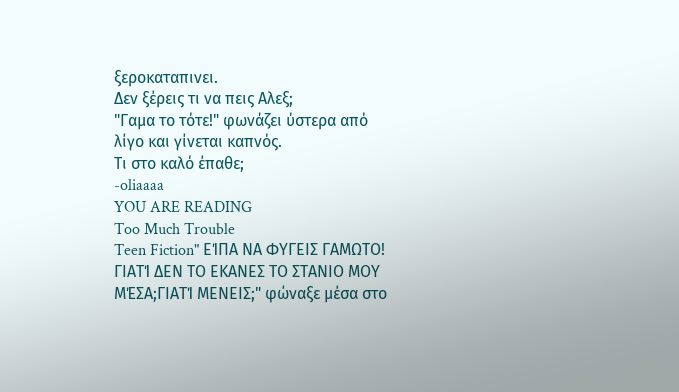ξεροκαταπινει.
Δεν ξέρεις τι να πεις Αλεξ;
"Γαμα το τότε!" φωνάζει ύστερα από λίγο και γίνεται καπνός.
Τι στο καλό έπαθε;
-oliaaaa
YOU ARE READING
Too Much Trouble
Teen Fiction" ΕΊΠΑ ΝΑ ΦΥΓΕΙΣ ΓΑΜΩΤΟ! ΓΙΑΤΊ ΔΕΝ ΤΟ ΕΚΑΝΕΣ ΤΟ ΣΤΑΝΙΟ ΜΟΥ ΜΈΣΑ;ΓΙΑΤΊ ΜΕΝΕΙΣ;" φώναξε μέσα στο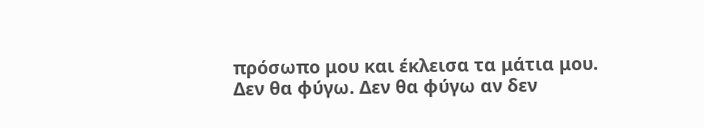πρόσωπο μου και έκλεισα τα μάτια μου. Δεν θα φύγω. Δεν θα φύγω αν δεν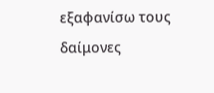εξαφανίσω τους δαίμονες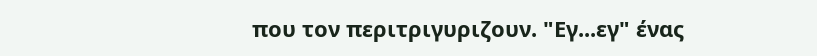που τον περιτριγυριζουν. "Εγ...εγ" ένας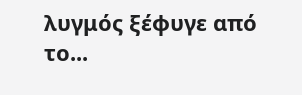λυγμός ξέφυγε από το...